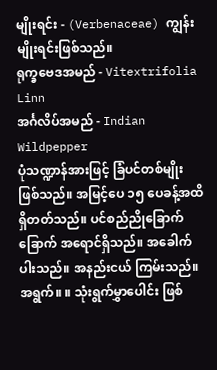မျိုးရင်း - (Verbenaceae) ကျွန်းမျိုးရင်းဖြစ်သည်။
ရုက္ခဗေဒအမည် - Vitextrifolia Linn
အင်္ဂလိပ်အမည် - Indian Wildpepper
ပုံသဏ္ဍာန်အားဖြင့် ခြံပင်တစ်မျိုးဖြစ်သည်။ အမြင့်ပေ ၁၅ ပေခန့်အထိ ရှိတတ်သည်။ ပင်စည်ညိုခြောက်ခြောက် အရောင်ရှိသည်။ အခေါက်ပါးသည်။ အနည်းငယ် ကြမ်းသည်။
အရွက်။ ။ သုံးရွက်မွှာပေါင်း ဖြစ်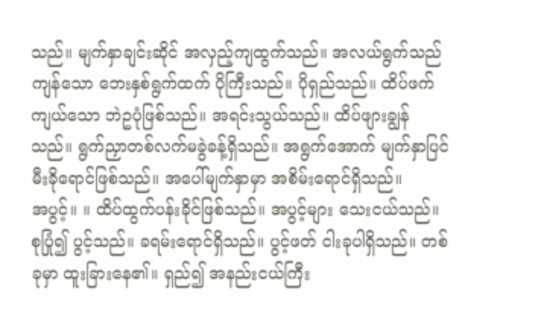သည်။ မျက်နှာချင်းဆိုင် အလှည့်ကျထွက်သည်။ အလယ်ရွက်သည် ကျန်သော ဘေးနှစ်ရွက်ထက် ပိုကြီးသည်။ ပိုရှည်သည်။ ထိပ်ဖက်ကျယ်သော ဘဲဥပုံဖြစ်သည်။ အရင်းသွယ်သည်။ ထိပ်ဖျားချွန်သည်။ ရွက်ညှာတစ်လက်မခွဲခန့်ရှိသည်။ အရွက်အောက် မျက်နှာပြင်မီးခိုရောင်ဖြစ်သည်။ အပေါ်မျက်နှာမှာ အစိမ်းရောင်ရှိသည်။
အပွင့်။ ။ ထိပ်ထွက်ပန်းခိုင်ဖြစ်သည်။ အပွင့်များ သေးငယ်သည်။ စုပြုံ၍ ပွင့်သည်။ ခရမ်းရောင်ရှိသည်။ ပွင့်ဖတ် ငါးခုပါရှိသည်။ တစ်ခုမှာ ထူးခြားနေ၏။ ရှည်၍ အနည်းငယ်ကြီး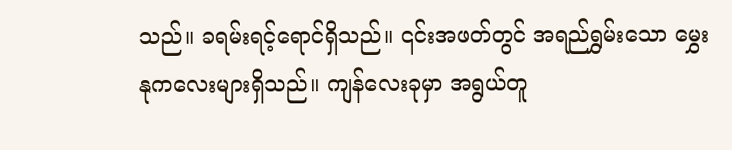သည်။ ခရမ်းရင့်ရောင်ရှိသည်။ ၎င်းအဖတ်တွင် အရည်ရွှမ်းသော မွှေးနုကလေးများရှိသည်။ ကျန်လေးခုမှာ အရွယ်တူ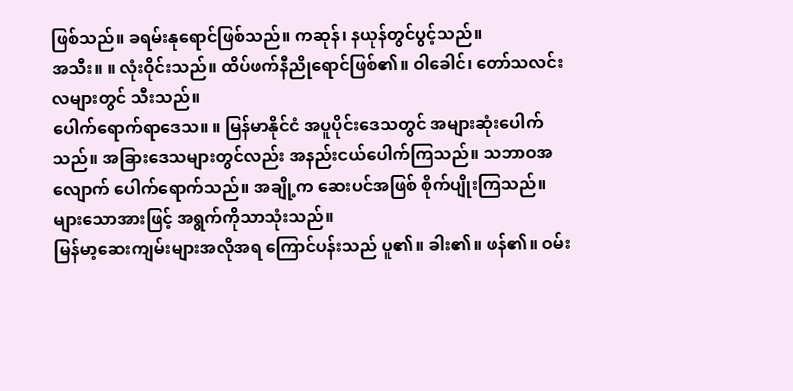ဖြစ်သည်။ ခရမ်းနုရောင်ဖြစ်သည်။ ကဆုန်၊ နယုန်တွင်ပွင့်သည်။
အသီး။ ။ လုံးဝိုင်းသည်။ ထိပ်ဖက်နီညိုရောင်ဖြစ်၏။ ဝါခေါင်၊ တော်သလင်းလများတွင် သီးသည်။
ပေါက်ရောက်ရာဒေသ။ ။ မြန်မာနိုင်ငံ အပူပိုင်းဒေသတွင် အများဆုံးပေါက်သည်။ အခြားဒေသများတွင်လည်း အနည်းငယ်ပေါက်ကြသည်။ သဘာဝအလျောက် ပေါက်ရောက်သည်။ အချို့က ဆေးပင်အဖြစ် စိုက်ပျိုးကြသည်။ များသောအားဖြင့် အရွက်ကိုသာသုံးသည်။
မြန်မာ့ဆေးကျမ်းများအလိုအရ ကြောင်ပန်းသည် ပူ၏။ ခါး၏။ ဖန်၏။ ဝမ်း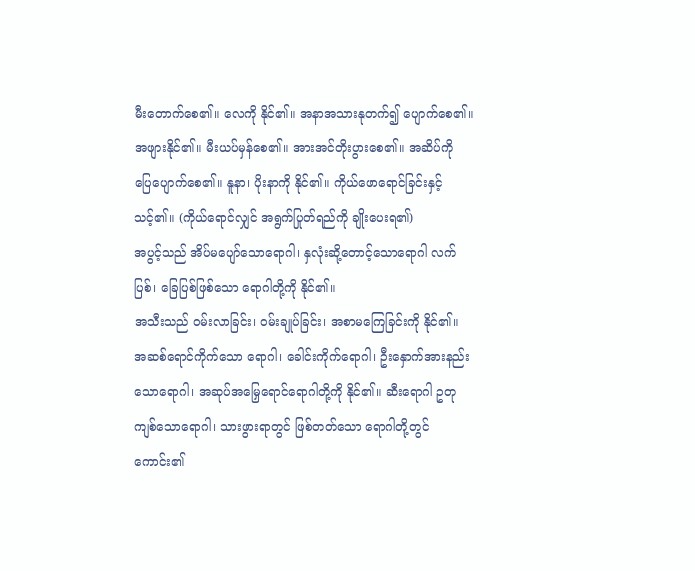မီးတောက်စေ၏။ လေကို နိုင်၏။ အနာအသားနုတက်၍ ပျောက်စေ၏။ အဖျားနိုင်၏။ မီးယပ်မှန်စေ၏။ အားအင်တိုးပွားစေ၏။ အဆိပ်ကို ပြေပျောက်စေ၏။ နူနာ၊ ပိုးနာကို နိုင်၏။ ကိုယ်ဖောရောင်ခြင်းနှင့် သင့်၏။ (ကိုယ်ရောင်လျှင် အရွက်ပြုတ်ရည်ကို ချိုးပေးရ၏)
အပွင့်သည် အိပ်မပျော်သောရောဂါ၊ နှလုံးဆို့တောင့်သောရောဂါ လက်ပြစ်၊ ခြေပြစ်ဖြစ်သော ရောဂါတို့ကို နိုင်၏။
အသီးသည် ဝမ်းလာခြင်း၊ ဝမ်းချုပ်ခြင်း၊ အစာမကြေခြင်းကို နိုင်၏။
အဆစ်ရောင်ကိုက်သော ရောဂါ၊ ခေါင်းကိုက်ရောဂါ၊ ဦးနှောက်အားနည်းသောရောဂါ၊ အဆုပ်အမြှေရောင်ရောဂါတို့ကို နိုင်၏။ ဆီးရောဂါ ဥတုကျစ်သောရောဂါ၊ သားဖွားရာတွင် ဖြစ်တတ်သော ရောဂါတို့တွင် ကောင်း၏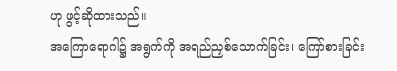ဟု ဖွင့်ဆိုထားသည်။
အကြောရောဂါ၌ အရွက်ကို အရည်ညှစ်သောက်ခြင်း၊ ကြော်စားခြင်း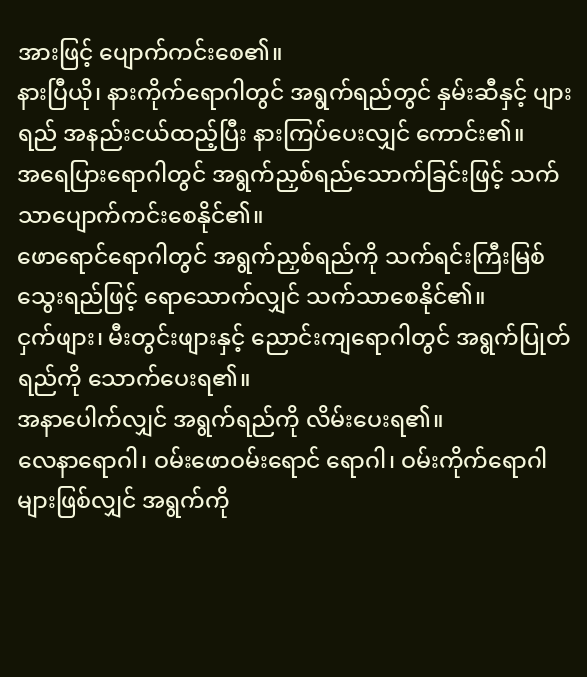အားဖြင့် ပျောက်ကင်းစေ၏။
နားပြီယို၊ နားကိုက်ရောဂါတွင် အရွက်ရည်တွင် နှမ်းဆီနှင့် ပျားရည် အနည်းငယ်ထည့်ပြီး နားကြပ်ပေးလျှင် ကောင်း၏။
အရေပြားရောဂါတွင် အရွက်ညှစ်ရည်သောက်ခြင်းဖြင့် သက်သာပျောက်ကင်းစေနိုင်၏။
ဖောရောင်ရောဂါတွင် အရွက်ညှစ်ရည်ကို သက်ရင်းကြီးမြစ် သွေးရည်ဖြင့် ရောသောက်လျှင် သက်သာစေနိုင်၏။
ငှက်ဖျား၊ မီးတွင်းဖျားနှင့် ညောင်းကျရောဂါတွင် အရွက်ပြုတ်ရည်ကို သောက်ပေးရ၏။
အနာပေါက်လျှင် အရွက်ရည်ကို လိမ်းပေးရ၏။
လေနာရောဂါ၊ ဝမ်းဖောဝမ်းရောင် ရောဂါ၊ ဝမ်းကိုက်ရောဂါများဖြစ်လျှင် အရွက်ကို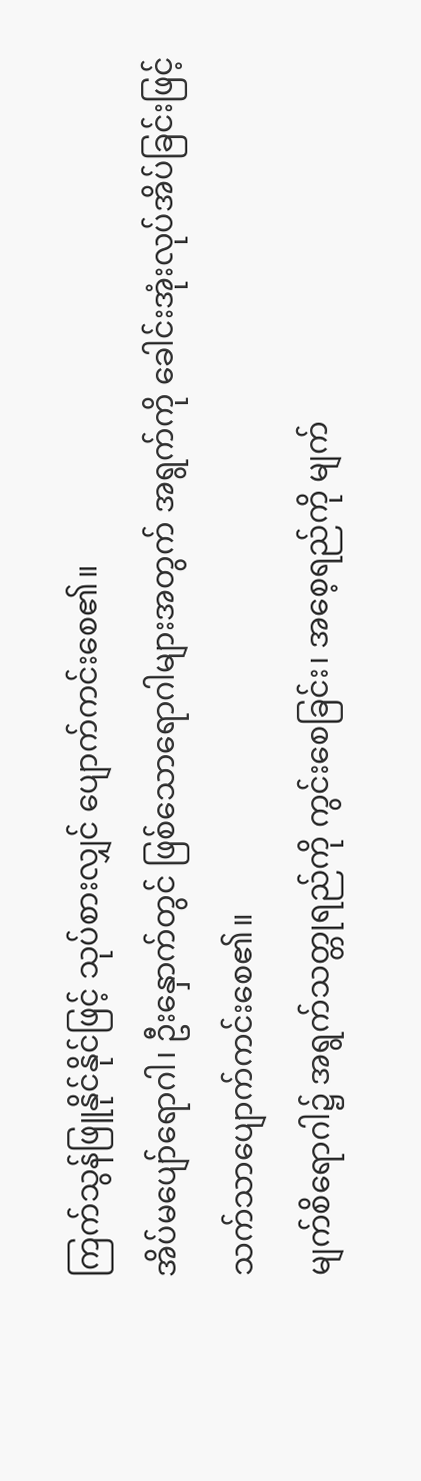ကြက်သွန်ဖြူနိုင်နိုင်ဖြင့် သုပ်စားလျှင် ပျောက်ကင်းစေ၏။
အိပ်မပျော်ရောဂါ၊ ဦးနှောက်တွင် ဖြစ်သောရောဂါများအတွက် အရွက်ကို ခေါင်းအုံးလုပ်အိပ်ခြင်းဖြင့် သက်သာပျောက်ကင်းစေ၏။
မျက်စိရောဂါ၌ အရွက်သတ္တုရည်ကို ကွင်းစေခြင်း၊ အစေ့ရည်ကို မျက်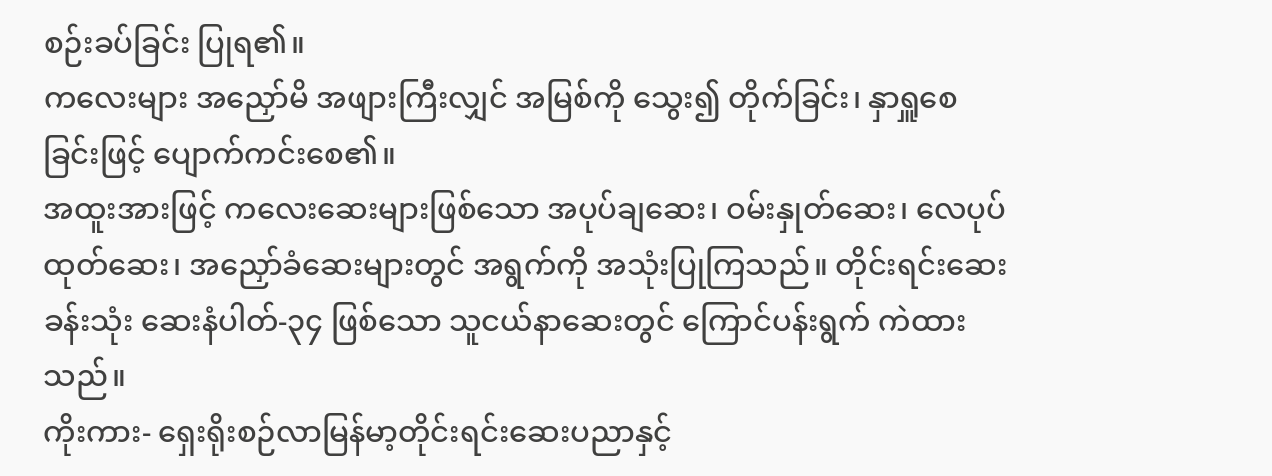စဉ်းခပ်ခြင်း ပြုရ၏။
ကလေးများ အညှော်မိ အဖျားကြီးလျှင် အမြစ်ကို သွေး၍ တိုက်ခြင်း၊ နှာရှူစေခြင်းဖြင့် ပျောက်ကင်းစေ၏။
အထူးအားဖြင့် ကလေးဆေးများဖြစ်သော အပုပ်ချဆေး၊ ဝမ်းနှုတ်ဆေး၊ လေပုပ်ထုတ်ဆေး၊ အညှော်ခံဆေးများတွင် အရွက်ကို အသုံးပြုကြသည်။ တိုင်းရင်းဆေးခန်းသုံး ဆေးနံပါတ်-၃၄ ဖြစ်သော သူငယ်နာဆေးတွင် ကြောင်ပန်းရွက် ကဲထားသည်။
ကိုးကား- ရှေးရိုးစဉ်လာမြန်မာ့တိုင်းရင်းဆေးပညာနှင့်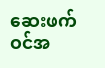ဆေးဖက်ဝင်အ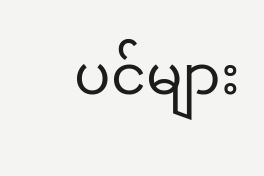ပင်များ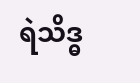ရဲသိဒ္ဓ